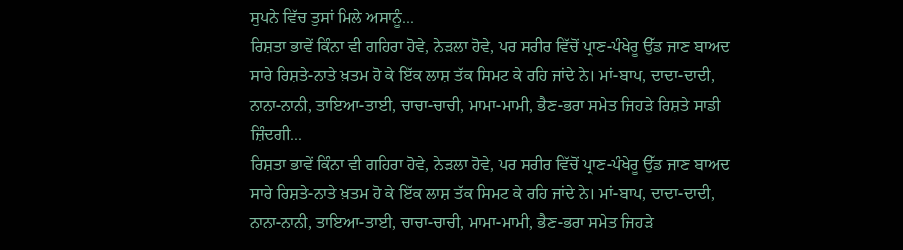ਸੁਪਨੇ ਵਿੱਚ ਤੁਸਾਂ ਮਿਲੇ ਅਸਾਨੂੰ...
ਰਿਸ਼ਤਾ ਭਾਵੇਂ ਕਿੰਨਾ ਵੀ ਗਹਿਰਾ ਹੋਵੇ, ਨੇੜਲਾ ਹੋਵੇ, ਪਰ ਸਰੀਰ ਵਿੱਚੋਂ ਪ੍ਰਾਣ-ਪੰਖੇਰੂ ਉੱਡ ਜਾਣ ਬਾਅਦ ਸਾਰੇ ਰਿਸ਼ਤੇ-ਨਾਤੇ ਖ਼ਤਮ ਹੋ ਕੇ ਇੱਕ ਲਾਸ਼ ਤੱਕ ਸਿਮਟ ਕੇ ਰਹਿ ਜਾਂਦੇ ਨੇ। ਮਾਂ-ਬਾਪ, ਦਾਦਾ-ਦਾਦੀ, ਨਾਨਾ-ਨਾਨੀ, ਤਾਇਆ-ਤਾਈ, ਚਾਚਾ-ਚਾਚੀ, ਮਾਮਾ-ਮਾਮੀ, ਭੈਣ-ਭਰਾ ਸਮੇਤ ਜਿਹੜੇ ਰਿਸ਼ਤੇ ਸਾਡੀ ਜ਼ਿੰਦਗੀ...
ਰਿਸ਼ਤਾ ਭਾਵੇਂ ਕਿੰਨਾ ਵੀ ਗਹਿਰਾ ਹੋਵੇ, ਨੇੜਲਾ ਹੋਵੇ, ਪਰ ਸਰੀਰ ਵਿੱਚੋਂ ਪ੍ਰਾਣ-ਪੰਖੇਰੂ ਉੱਡ ਜਾਣ ਬਾਅਦ ਸਾਰੇ ਰਿਸ਼ਤੇ-ਨਾਤੇ ਖ਼ਤਮ ਹੋ ਕੇ ਇੱਕ ਲਾਸ਼ ਤੱਕ ਸਿਮਟ ਕੇ ਰਹਿ ਜਾਂਦੇ ਨੇ। ਮਾਂ-ਬਾਪ, ਦਾਦਾ-ਦਾਦੀ, ਨਾਨਾ-ਨਾਨੀ, ਤਾਇਆ-ਤਾਈ, ਚਾਚਾ-ਚਾਚੀ, ਮਾਮਾ-ਮਾਮੀ, ਭੈਣ-ਭਰਾ ਸਮੇਤ ਜਿਹੜੇ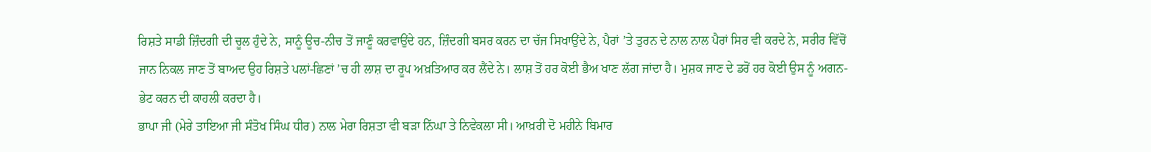ਰਿਸ਼ਤੇ ਸਾਡੀ ਜ਼ਿੰਦਗੀ ਦੀ ਚੂਲ ਹੁੰਦੇ ਨੇ, ਸਾਨੂੰ ਊਚ-ਨੀਚ ਤੋਂ ਜਾਣੂੰ ਕਰਵਾਉਂਦੇ ਹਨ, ਜ਼ਿੰਦਗੀ ਬਸਰ ਕਰਨ ਦਾ ਚੱਜ ਸਿਖਾਉਂਦੇ ਨੇ, ਪੈਰਾਂ ’ਤੇ ਤੁਰਨ ਦੇ ਨਾਲ ਨਾਲ ਪੈਰਾਂ ਸਿਰ ਵੀ ਕਰਦੇ ਨੇ, ਸਰੀਰ ਵਿੱਚੋਂ ਜਾਨ ਨਿਕਲ ਜਾਣ ਤੋਂ ਬਾਅਦ ਉਹ ਰਿਸ਼ਤੇ ਪਲਾਂ-ਛਿਣਾਂ ’ਚ ਹੀ ਲਾਸ਼ ਦਾ ਰੂਪ ਅਖ਼ਤਿਆਰ ਕਰ ਲੈਂਦੇ ਨੇ। ਲਾਸ਼ ਤੋਂ ਹਰ ਕੋਈ ਭੈਅ ਖਾਣ ਲੱਗ ਜਾਂਦਾ ਹੈ। ਮੁਸ਼ਕ ਜਾਣ ਦੇ ਡਰੋਂ ਹਰ ਕੋਈ ਉਸ ਨੂੰ ਅਗਨ-ਭੇਟ ਕਰਨ ਦੀ ਕਾਹਲੀ ਕਰਦਾ ਹੈ।
ਭਾਪਾ ਜੀ (ਮੇਰੇ ਤਾਇਆ ਜੀ ਸੰਤੋਖ ਸਿੰਘ ਧੀਰ) ਨਾਲ ਮੇਰਾ ਰਿਸ਼ਤਾ ਵੀ ਬੜਾ ਨਿੱਘਾ ਤੇ ਨਿਵੇਕਲਾ ਸੀ। ਆਖ਼ਰੀ ਦੋ ਮਹੀਨੇ ਬਿਮਾਰ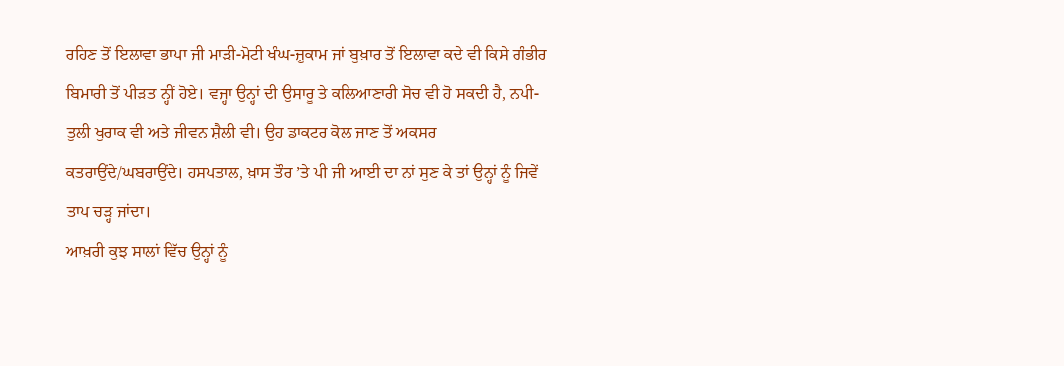ਰਹਿਣ ਤੋਂ ਇਲਾਵਾ ਭਾਪਾ ਜੀ ਮਾੜੀ-ਮੋਟੀ ਖੰਘ-ਜ਼ੁਕਾਮ ਜਾਂ ਬੁਖ਼ਾਰ ਤੋਂ ਇਲਾਵਾ ਕਦੇ ਵੀ ਕਿਸੇ ਗੰਭੀਰ ਬਿਮਾਰੀ ਤੋਂ ਪੀੜਤ ਨ੍ਹੀਂ ਹੋਏ। ਵਜ੍ਹਾ ਉਨ੍ਹਾਂ ਦੀ ਉਸਾਰੂ ਤੇ ਕਲਿਆਣਾਰੀ ਸੋਚ ਵੀ ਹੋ ਸਕਦੀ ਹੈ, ਨਪੀ-ਤੁਲੀ ਖੁਰਾਕ ਵੀ ਅਤੇ ਜੀਵਨ ਸ਼ੈਲੀ ਵੀ। ਉਹ ਡਾਕਟਰ ਕੋਲ ਜਾਣ ਤੋਂ ਅਕਸਰ ਕਤਰਾਉਂਦੇ/ਘਬਰਾਉਂਦੇ। ਹਸਪਤਾਲ, ਖ਼ਾਸ ਤੌਰ ’ਤੇ ਪੀ ਜੀ ਆਈ ਦਾ ਨਾਂ ਸੁਣ ਕੇ ਤਾਂ ਉਨ੍ਹਾਂ ਨੂੰ ਜਿਵੇਂ ਤਾਪ ਚੜ੍ਹ ਜਾਂਦਾ।
ਆਖ਼ਰੀ ਕੁਝ ਸਾਲਾਂ ਵਿੱਚ ਉਨ੍ਹਾਂ ਨੂੰ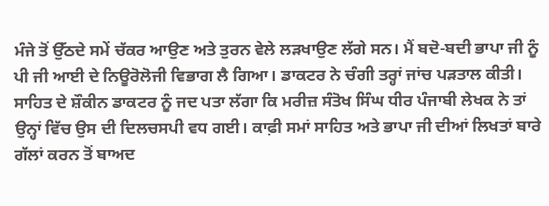ਮੰਜੇ ਤੋਂ ਉੱਠਦੇ ਸਮੇਂ ਚੱਕਰ ਆਉਣ ਅਤੇ ਤੁਰਨ ਵੇਲੇ ਲੜਖਾਉਣ ਲੱਗੇ ਸਨ। ਮੈਂ ਬਦੋ-ਬਦੀ ਭਾਪਾ ਜੀ ਨੂੰ ਪੀ ਜੀ ਆਈ ਦੇ ਨਿਊਰੋਲੋਜੀ ਵਿਭਾਗ ਲੈ ਗਿਆ। ਡਾਕਟਰ ਨੇ ਚੰਗੀ ਤਰ੍ਹਾਂ ਜਾਂਚ ਪੜਤਾਲ ਕੀਤੀ। ਸਾਹਿਤ ਦੇ ਸ਼ੌਕੀਨ ਡਾਕਟਰ ਨੂੰ ਜਦ ਪਤਾ ਲੱਗਾ ਕਿ ਮਰੀਜ਼ ਸੰਤੋਖ ਸਿੰਘ ਧੀਰ ਪੰਜਾਬੀ ਲੇਖਕ ਨੇ ਤਾਂ ਉਨ੍ਹਾਂ ਵਿੱਚ ਉਸ ਦੀ ਦਿਲਚਸਪੀ ਵਧ ਗਈ। ਕਾਫ਼ੀ ਸਮਾਂ ਸਾਹਿਤ ਅਤੇ ਭਾਪਾ ਜੀ ਦੀਆਂ ਲਿਖਤਾਂ ਬਾਰੇ ਗੱਲਾਂ ਕਰਨ ਤੋਂ ਬਾਅਦ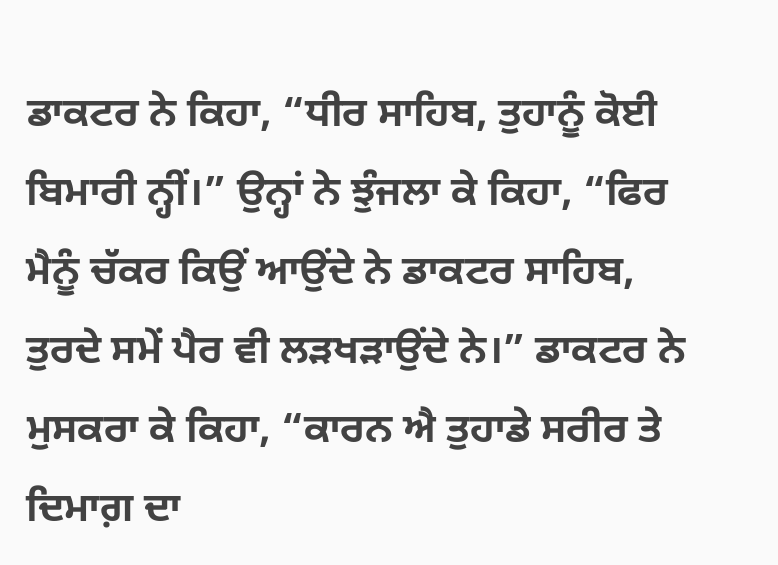ਡਾਕਟਰ ਨੇ ਕਿਹਾ, “ਧੀਰ ਸਾਹਿਬ, ਤੁਹਾਨੂੰ ਕੋਈ ਬਿਮਾਰੀ ਨ੍ਹੀਂ।” ਉਨ੍ਹਾਂ ਨੇ ਝੁੰਜਲਾ ਕੇ ਕਿਹਾ, “ਫਿਰ ਮੈਨੂੰ ਚੱਕਰ ਕਿਉਂ ਆਉਂਦੇ ਨੇ ਡਾਕਟਰ ਸਾਹਿਬ, ਤੁਰਦੇ ਸਮੇਂ ਪੈਰ ਵੀ ਲੜਖੜਾਉਂਦੇ ਨੇ।” ਡਾਕਟਰ ਨੇ ਮੁਸਕਰਾ ਕੇ ਕਿਹਾ, “ਕਾਰਨ ਐ ਤੁਹਾਡੇ ਸਰੀਰ ਤੇ ਦਿਮਾਗ਼ ਦਾ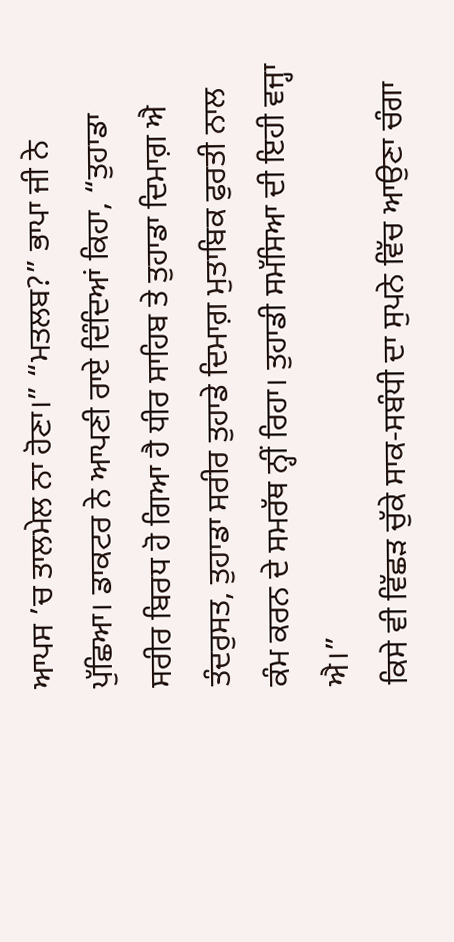ਆਪਸ ’ਚ ਤਾਲਮੇਲ ਨਾ ਹੋਣਾ।” “ਮਤਲਬ?” ਭਾਪਾ ਜੀ ਨੇ ਪੁੱਛਿਆ। ਡਾਕਟਰ ਨੇ ਆਪਣੀ ਰਾਏ ਦਿੰਦਿਆਂ ਕਿਹਾ, “ਤੁਹਾਡਾ ਸਰੀਰ ਬਿਰਧ ਹੋ ਗਿਆ ਹੈ ਧੀਰ ਸਾਹਿਬ ਤੇ ਤੁਹਾਡਾ ਦਿਮਾਗ਼ ਐ ਤੰਦਰੁਸਤ, ਤੁਹਾਡਾ ਸਰੀਰ ਤੁਹਾਡੇ ਦਿਮਾਗ਼ ਮੁਤਾਬਿਕ ਫੁਰਤੀ ਨਾਲ ਕੰਮ ਕਰਨ ਦੇ ਸਮਰੱਥ ਨ੍ਹੀਂ ਰਿਹਾ। ਤੁਹਾਡੀ ਸਮੱਸਿਆ ਦੀ ਇਹੀ ਵਜ੍ਹਾ ਐ।”
ਕਿਸੇ ਵੀ ਵਿੱਛੜ ਚੁੱਕੇ ਸਾਕ-ਸਬੰਧੀ ਦਾ ਸੁਪਨੇ ਵਿੱਚ ਆਉਣਾ ਚੰਗਾ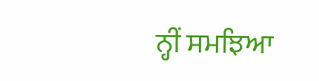ਨ੍ਹੀਂ ਸਮਝਿਆ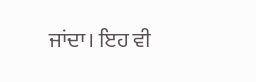ਜਾਂਦਾ। ਇਹ ਵੀ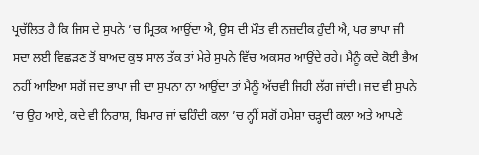ਪ੍ਰਚੱਲਿਤ ਹੈ ਕਿ ਜਿਸ ਦੇ ਸੁਪਨੇ ’ਚ ਮ੍ਰਿਤਕ ਆਉਂਦਾ ਐ, ਉਸ ਦੀ ਮੌਤ ਵੀ ਨਜ਼ਦੀਕ ਹੁੰਦੀ ਐ, ਪਰ ਭਾਪਾ ਜੀ ਸਦਾ ਲਈ ਵਿਛੜਣ ਤੋਂ ਬਾਅਦ ਕੁਝ ਸਾਲ ਤੱਕ ਤਾਂ ਮੇਰੇ ਸੁਪਨੇ ਵਿੱਚ ਅਕਸਰ ਆਉਂਦੇ ਰਹੇ। ਮੈਨੂੰ ਕਦੇ ਕੋਈ ਭੈਅ ਨਹੀਂ ਆਇਆ ਸਗੋਂ ਜਦ ਭਾਪਾ ਜੀ ਦਾ ਸੁਪਨਾ ਨਾ ਆਉਂਦਾ ਤਾਂ ਮੈਨੂੰ ਅੱਚਵੀ ਜਿਹੀ ਲੱਗ ਜਾਂਦੀ। ਜਦ ਵੀ ਸੁਪਨੇ ’ਚ ਉਹ ਆਏ, ਕਦੇ ਵੀ ਨਿਰਾਸ਼, ਬਿਮਾਰ ਜਾਂ ਢਹਿੰਦੀ ਕਲਾ ’ਚ ਨ੍ਹੀਂ ਸਗੋਂ ਹਮੇਸ਼ਾ ਚੜ੍ਹਦੀ ਕਲਾ ਅਤੇ ਆਪਣੇ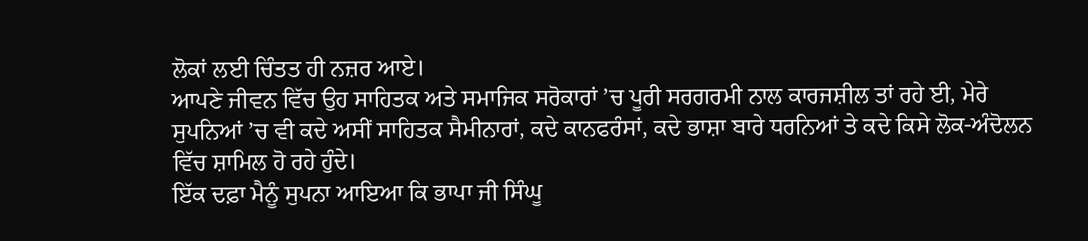ਲੋਕਾਂ ਲਈ ਚਿੰਤਤ ਹੀ ਨਜ਼ਰ ਆਏ।
ਆਪਣੇ ਜੀਵਨ ਵਿੱਚ ਉਹ ਸਾਹਿਤਕ ਅਤੇ ਸਮਾਜਿਕ ਸਰੋਕਾਰਾਂ ’ਚ ਪੂਰੀ ਸਰਗਰਮੀ ਨਾਲ ਕਾਰਜਸ਼ੀਲ ਤਾਂ ਰਹੇ ਈ, ਮੇਰੇ ਸੁਪਨਿਆਂ ’ਚ ਵੀ ਕਦੇ ਅਸੀਂ ਸਾਹਿਤਕ ਸੈਮੀਨਾਰਾਂ, ਕਦੇ ਕਾਨਫਰੰਸਾਂ, ਕਦੇ ਭਾਸ਼ਾ ਬਾਰੇ ਧਰਨਿਆਂ ਤੇ ਕਦੇ ਕਿਸੇ ਲੋਕ-ਅੰਦੋਲਨ ਵਿੱਚ ਸ਼ਾਮਿਲ ਹੋ ਰਹੇ ਹੁੰਦੇ।
ਇੱਕ ਦਫ਼ਾ ਮੈਨੂੰ ਸੁਪਨਾ ਆਇਆ ਕਿ ਭਾਪਾ ਜੀ ਸਿੰਘੂ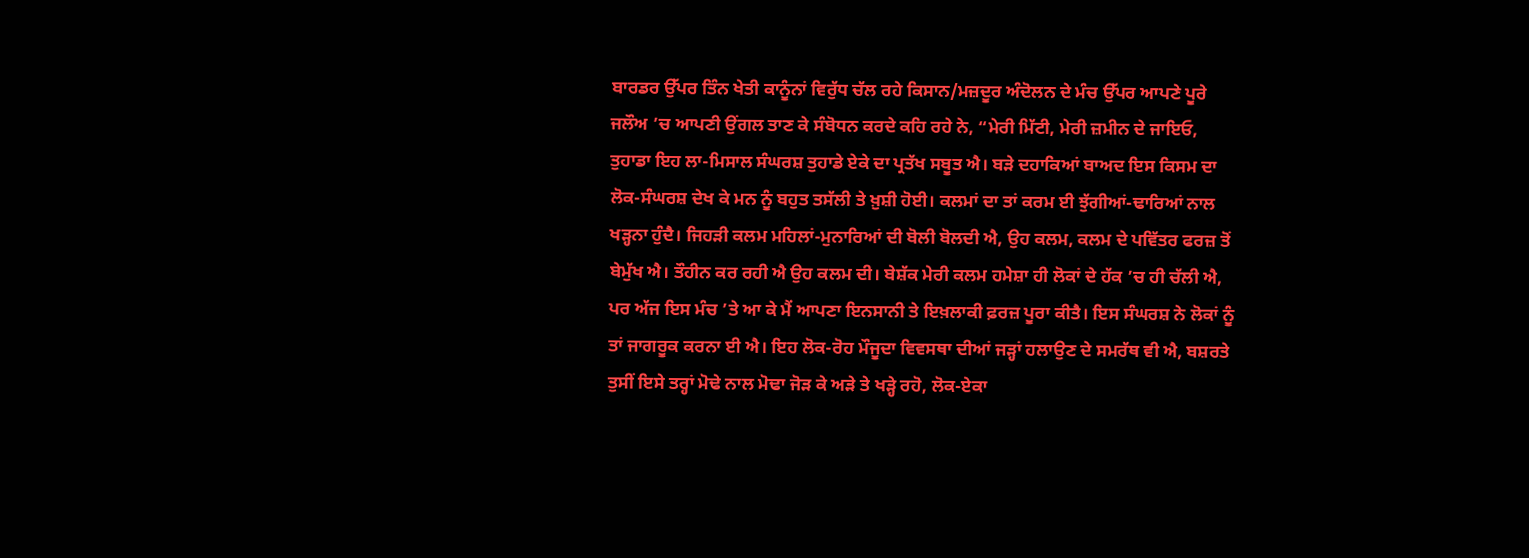ਬਾਰਡਰ ਉੱਪਰ ਤਿੰਨ ਖੇਤੀ ਕਾਨੂੰਨਾਂ ਵਿਰੁੱਧ ਚੱਲ ਰਹੇ ਕਿਸਾਨ/ਮਜ਼ਦੂਰ ਅੰਦੋਲਨ ਦੇ ਮੰਚ ਉੱਪਰ ਆਪਣੇ ਪੂਰੇ ਜਲੌਅ ’ਚ ਆਪਣੀ ਉਂਗਲ ਤਾਣ ਕੇ ਸੰਬੋਧਨ ਕਰਦੇ ਕਹਿ ਰਹੇ ਨੇ, “ਮੇਰੀ ਮਿੱਟੀ, ਮੇਰੀ ਜ਼ਮੀਨ ਦੇ ਜਾਇਓ, ਤੁਹਾਡਾ ਇਹ ਲਾ-ਮਿਸਾਲ ਸੰਘਰਸ਼ ਤੁਹਾਡੇ ਏਕੇ ਦਾ ਪ੍ਰਤੱਖ ਸਬੂਤ ਐ। ਬੜੇ ਦਹਾਕਿਆਂ ਬਾਅਦ ਇਸ ਕਿਸਮ ਦਾ ਲੋਕ-ਸੰਘਰਸ਼ ਦੇਖ ਕੇ ਮਨ ਨੂੰ ਬਹੁਤ ਤਸੱਲੀ ਤੇ ਖ਼ੁਸ਼ੀ ਹੋਈ। ਕਲਮਾਂ ਦਾ ਤਾਂ ਕਰਮ ਈ ਝੁੱਗੀਆਂ-ਢਾਰਿਆਂ ਨਾਲ ਖੜ੍ਹਨਾ ਹੁੰਦੈ। ਜਿਹੜੀ ਕਲਮ ਮਹਿਲਾਂ-ਮੁਨਾਰਿਆਂ ਦੀ ਬੋਲੀ ਬੋਲਦੀ ਐ, ਉਹ ਕਲਮ, ਕਲਮ ਦੇ ਪਵਿੱਤਰ ਫਰਜ਼ ਤੋਂ ਬੇਮੁੱਖ ਐ। ਤੌਹੀਨ ਕਰ ਰਹੀ ਐ ਉਹ ਕਲਮ ਦੀ। ਬੇਸ਼ੱਕ ਮੇਰੀ ਕਲਮ ਹਮੇਸ਼ਾ ਹੀ ਲੋਕਾਂ ਦੇ ਹੱਕ ’ਚ ਹੀ ਚੱਲੀ ਐ, ਪਰ ਅੱਜ ਇਸ ਮੰਚ ’ਤੇ ਆ ਕੇ ਮੈਂ ਆਪਣਾ ਇਨਸਾਨੀ ਤੇ ਇਖ਼ਲਾਕੀ ਫ਼ਰਜ਼ ਪੂਰਾ ਕੀਤੈ। ਇਸ ਸੰਘਰਸ਼ ਨੇ ਲੋਕਾਂ ਨੂੰ ਤਾਂ ਜਾਗਰੂਕ ਕਰਨਾ ਈ ਐ। ਇਹ ਲੋਕ-ਰੋਹ ਮੌਜੂਦਾ ਵਿਵਸਥਾ ਦੀਆਂ ਜੜ੍ਹਾਂ ਹਲਾਉਣ ਦੇ ਸਮਰੱਥ ਵੀ ਐ, ਬਸ਼ਰਤੇ ਤੁਸੀਂ ਇਸੇ ਤਰ੍ਹਾਂ ਮੋਢੇ ਨਾਲ ਮੋਢਾ ਜੋੜ ਕੇ ਅੜੇ ਤੇ ਖੜ੍ਹੇ ਰਹੋ, ਲੋਕ-ਏਕਾ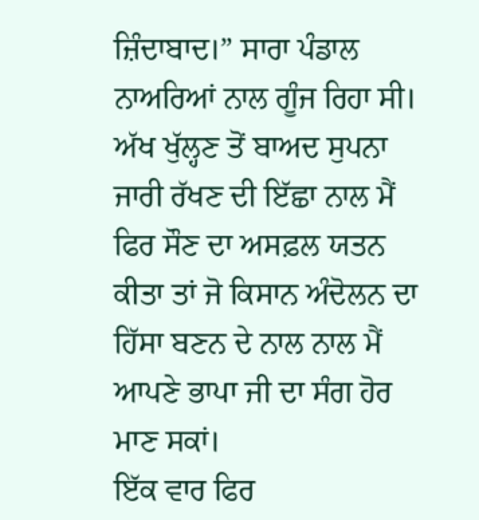ਜ਼ਿੰਦਾਬਾਦ।” ਸਾਰਾ ਪੰਡਾਲ ਨਾਅਰਿਆਂ ਨਾਲ ਗੂੰਜ ਰਿਹਾ ਸੀ। ਅੱਖ ਖੁੱਲ੍ਹਣ ਤੋਂ ਬਾਅਦ ਸੁਪਨਾ ਜਾਰੀ ਰੱਖਣ ਦੀ ਇੱਛਾ ਨਾਲ ਮੈਂ ਫਿਰ ਸੌਣ ਦਾ ਅਸਫ਼ਲ ਯਤਨ ਕੀਤਾ ਤਾਂ ਜੋ ਕਿਸਾਨ ਅੰਦੋਲਨ ਦਾ ਹਿੱਸਾ ਬਣਨ ਦੇ ਨਾਲ ਨਾਲ ਮੈਂ ਆਪਣੇ ਭਾਪਾ ਜੀ ਦਾ ਸੰਗ ਹੋਰ ਮਾਣ ਸਕਾਂ।
ਇੱਕ ਵਾਰ ਫਿਰ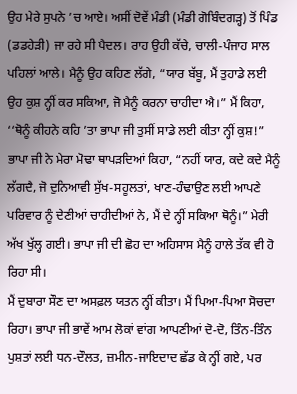ਉਹ ਮੇਰੇ ਸੁਪਨੇ ’ਚ ਆਏ। ਅਸੀਂ ਦੋਵੇਂ ਮੰਡੀ (ਮੰਡੀ ਗੋਬਿੰਦਗੜ੍ਹ) ਤੋਂ ਪਿੰਡ (ਡਡਹੇੜੀ) ਜਾ ਰਹੇ ਸੀ ਪੈਦਲ। ਰਾਹ ਉਹੀ ਕੱਚੇ, ਚਾਲੀ-ਪੰਜਾਹ ਸਾਲ ਪਹਿਲਾਂ ਆਲੇ। ਮੈਨੂੰ ਉਹ ਕਹਿਣ ਲੱਗੇ, “ਯਾਰ ਬੱਬੂ, ਮੈਂ ਤੁਹਾਡੇ ਲਈ ਉਹ ਕੁਸ਼ ਨ੍ਹੀਂ ਕਰ ਸਕਿਆ, ਜੋ ਮੈਨੂੰ ਕਰਨਾ ਚਾਹੀਦਾ ਐ।” ਮੈਂ ਕਿਹਾ, ‘‘ਥੋਨੂੰ ਕੀਹਨੇ ਕਹਿ ’ਤਾ ਭਾਪਾ ਜੀ ਤੁਸੀਂ ਸਾਡੇ ਲਈ ਕੀਤਾ ਨ੍ਹੀਂ ਕੁਸ਼!” ਭਾਪਾ ਜੀ ਨੇ ਮੇਰਾ ਮੋਢਾ ਥਾਪੜਦਿਆਂ ਕਿਹਾ, “ਨਹੀਂ ਯਾਰ, ਕਦੇ ਕਦੇ ਮੈਨੂੰ ਲੱਗਦੈ, ਜੋ ਦੁਨਿਆਵੀ ਸੁੱਖ-ਸਹੂਲਤਾਂ, ਖਾਣ-ਹੰਢਾਉਣ ਲਈ ਆਪਣੇ ਪਰਿਵਾਰ ਨੂੰ ਦੇਣੀਆਂ ਚਾਹੀਦੀਆਂ ਨੇ, ਮੈਂ ਦੇ ਨ੍ਹੀਂ ਸਕਿਆ ਥੋਨੂੰ।” ਮੇਰੀ ਅੱਖ ਖੁੱਲ੍ਹ ਗਈ। ਭਾਪਾ ਜੀ ਦੀ ਛੋਹ ਦਾ ਅਹਿਸਾਸ ਮੈਨੂੰ ਹਾਲੇ ਤੱਕ ਵੀ ਹੋ ਰਿਹਾ ਸੀ।
ਮੈਂ ਦੁਬਾਰਾ ਸੌਣ ਦਾ ਅਸਫ਼ਲ ਯਤਨ ਨ੍ਹੀਂ ਕੀਤਾ। ਮੈਂ ਪਿਆ-ਪਿਆ ਸੋਚਦਾ ਰਿਹਾ। ਭਾਪਾ ਜੀ ਭਾਵੇਂ ਆਮ ਲੋਕਾਂ ਵਾਂਗ ਆਪਣੀਆਂ ਦੋ-ਦੋ, ਤਿੰਨ-ਤਿੰਨ ਪੁਸ਼ਤਾਂ ਲਈ ਧਨ-ਦੌਲਤ, ਜ਼ਮੀਨ-ਜਾਇਦਾਦ ਛੱਡ ਕੇ ਨ੍ਹੀਂ ਗਏ, ਪਰ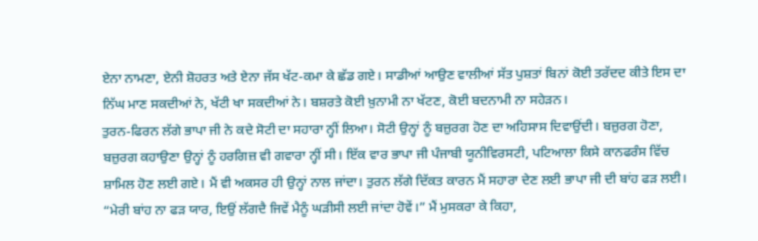ਏਨਾ ਨਾਮਣਾ, ਏਨੀ ਸ਼ੋਹਰਤ ਅਤੇ ਏਨਾ ਜੱਸ ਖੱਟ-ਕਮਾ ਕੇ ਛੱਡ ਗਏ। ਸਾਡੀਆਂ ਆਉਣ ਵਾਲੀਆਂ ਸੱਤ ਪੁਸ਼ਤਾਂ ਬਿਨਾਂ ਕੋਈ ਤਰੱਦਦ ਕੀਤੇ ਇਸ ਦਾ ਨਿੱਘ ਮਾਣ ਸਕਦੀਆਂ ਨੇ, ਖੱਟੀ ਖਾ ਸਕਦੀਆਂ ਨੇ। ਬਸ਼ਰਤੇ ਕੋਈ ਖ਼ੁਨਾਮੀ ਨਾ ਖੱਟਣ, ਕੋਈ ਬਦਨਾਮੀ ਨਾ ਸਹੇੜਨ।
ਤੁਰਨ-ਫਿਰਨ ਲੱਗੇ ਭਾਪਾ ਜੀ ਨੇ ਕਦੇ ਸੋਟੀ ਦਾ ਸਹਾਰਾ ਨ੍ਹੀਂ ਲਿਆ। ਸੋਟੀ ਉਨ੍ਹਾਂ ਨੂੰ ਬਜ਼ੁਰਗ ਹੋਣ ਦਾ ਅਹਿਸਾਸ ਦਿਵਾਉਂਦੀ। ਬਜ਼ੁਰਗ ਹੋਣਾ, ਬਜ਼ੁਰਗ ਕਹਾਉਣਾ ਉਨ੍ਹਾਂ ਨੂੰ ਹਰਗਿਜ਼ ਵੀ ਗਵਾਰਾ ਨ੍ਹੀਂ ਸੀ। ਇੱਕ ਵਾਰ ਭਾਪਾ ਜੀ ਪੰਜਾਬੀ ਯੂਨੀਵਿਰਸਟੀ, ਪਟਿਆਲਾ ਕਿਸੇ ਕਾਨਫਰੰਸ ਵਿੱਚ ਸ਼ਾਮਿਲ ਹੋਣ ਲਈ ਗਏ। ਮੈਂ ਵੀ ਅਕਸਰ ਹੀ ਉਨ੍ਹਾਂ ਨਾਲ ਜਾਂਦਾ। ਤੁਰਨ ਲੱਗੇ ਦਿੱਕਤ ਕਾਰਨ ਮੈਂ ਸਹਾਰਾ ਦੇਣ ਲਈ ਭਾਪਾ ਜੀ ਦੀ ਬਾਂਹ ਫੜ ਲਈ। “ਮੇਰੀ ਬਾਂਹ ਨਾ ਫੜ ਯਾਰ, ਇਉਂ ਲੱਗਦੈ ਜਿਵੇਂ ਮੈਨੂੰ ਘੜੀਸੀ ਲਈ ਜਾਂਦਾ ਹੋਵੇਂ।” ਮੈਂ ਮੁਸਕਰਾ ਕੇ ਕਿਹਾ,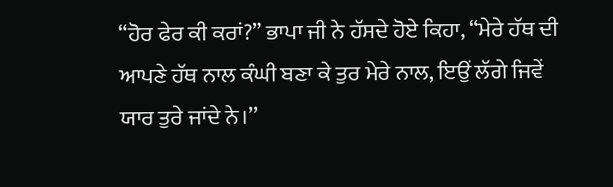“ਹੋਰ ਫੇਰ ਕੀ ਕਰਾਂ?” ਭਾਪਾ ਜੀ ਨੇ ਹੱਸਦੇ ਹੋਏ ਕਿਹਾ, “ਮੇਰੇ ਹੱਥ ਦੀ ਆਪਣੇ ਹੱਥ ਨਾਲ ਕੰਘੀ ਬਣਾ ਕੇ ਤੁਰ ਮੇਰੇ ਨਾਲ, ਇਉਂ ਲੱਗੇ ਜਿਵੇਂ ਯਾਰ ਤੁਰੇ ਜਾਂਦੇ ਨੇ।’’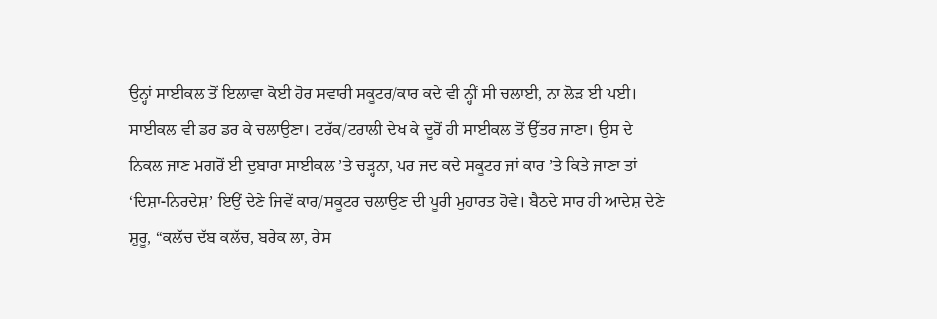ਉਨ੍ਹਾਂ ਸਾਈਕਲ ਤੋਂ ਇਲਾਵਾ ਕੋਈ ਹੋਰ ਸਵਾਰੀ ਸਕੂਟਰ/ਕਾਰ ਕਦੇ ਵੀ ਨ੍ਹੀਂ ਸੀ ਚਲਾਈ, ਨਾ ਲੋੜ ਈ ਪਈ। ਸਾਈਕਲ ਵੀ ਡਰ ਡਰ ਕੇ ਚਲਾਉਣਾ। ਟਰੱਕ/ਟਰਾਲੀ ਦੇਖ ਕੇ ਦੂਰੋਂ ਹੀ ਸਾਈਕਲ ਤੋਂ ਉੱਤਰ ਜਾਣਾ। ਉਸ ਦੇ ਨਿਕਲ ਜਾਣ ਮਗਰੋਂ ਈ ਦੁਬਾਰਾ ਸਾਈਕਲ ’ਤੇ ਚੜ੍ਹਨਾ, ਪਰ ਜਦ ਕਦੇ ਸਕੂਟਰ ਜਾਂ ਕਾਰ ’ਤੇ ਕਿਤੇ ਜਾਣਾ ਤਾਂ ‘ਦਿਸ਼ਾ-ਨਿਰਦੇਸ਼’ ਇਉਂ ਦੇਣੇ ਜਿਵੇਂ ਕਾਰ/ਸਕੂਟਰ ਚਲਾਉਣ ਦੀ ਪੂਰੀ ਮੁਹਾਰਤ ਹੋਵੇ। ਬੈਠਦੇ ਸਾਰ ਹੀ ਆਦੇਸ਼ ਦੇਣੇ ਸ਼ੁਰੂ, “ਕਲੱਚ ਦੱਬ ਕਲੱਚ, ਬਰੇਕ ਲਾ, ਰੇਸ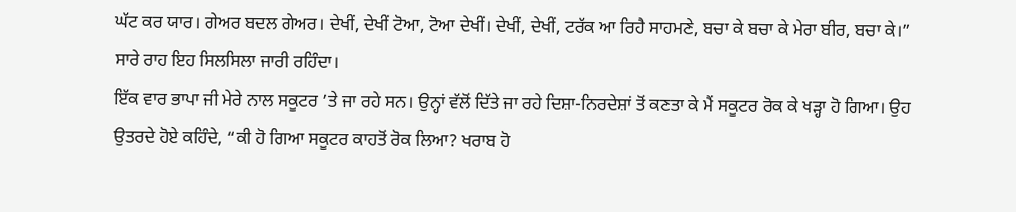ਘੱਟ ਕਰ ਯਾਰ। ਗੇਅਰ ਬਦਲ ਗੇਅਰ। ਦੇਖੀਂ, ਦੇਖੀਂ ਟੋਆ, ਟੋਆ ਦੇਖੀਂ। ਦੇਖੀਂ, ਦੇਖੀਂ, ਟਰੱਕ ਆ ਰਿਹੈ ਸਾਹਮਣੇ, ਬਚਾ ਕੇ ਬਚਾ ਕੇ ਮੇਰਾ ਬੀਰ, ਬਚਾ ਕੇ।” ਸਾਰੇ ਰਾਹ ਇਹ ਸਿਲਸਿਲਾ ਜਾਰੀ ਰਹਿੰਦਾ।
ਇੱਕ ਵਾਰ ਭਾਪਾ ਜੀ ਮੇਰੇ ਨਾਲ ਸਕੂਟਰ ’ਤੇ ਜਾ ਰਹੇ ਸਨ। ਉਨ੍ਹਾਂ ਵੱਲੋਂ ਦਿੱਤੇ ਜਾ ਰਹੇ ਦਿਸ਼ਾ-ਨਿਰਦੇਸ਼ਾਂ ਤੋਂ ਕਣਤਾ ਕੇ ਮੈਂ ਸਕੂਟਰ ਰੋਕ ਕੇ ਖੜ੍ਹਾ ਹੋ ਗਿਆ। ਉਹ ਉਤਰਦੇ ਹੋਏ ਕਹਿੰਦੇ, “ਕੀ ਹੋ ਗਿਆ ਸਕੂਟਰ ਕਾਹਤੋਂ ਰੋਕ ਲਿਆ? ਖਰਾਬ ਹੋ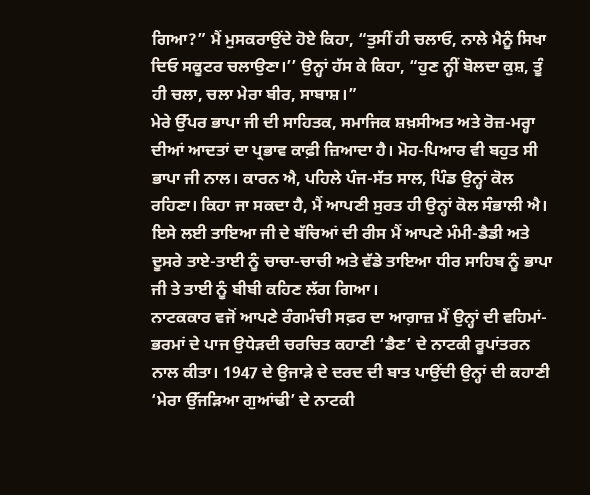ਗਿਆ?” ਮੈਂ ਮੁਸਕਰਾਉਂਦੇ ਹੋਏ ਕਿਹਾ, “ਤੁਸੀਂ ਹੀ ਚਲਾਓ, ਨਾਲੇ ਮੈਨੂੰ ਸਿਖਾ ਦਿਓ ਸਕੂਟਰ ਚਲਾਉਣਾ।’’ ਉਨ੍ਹਾਂ ਹੱਸ ਕੇ ਕਿਹਾ, “ਹੁਣ ਨ੍ਹੀਂ ਬੋਲਦਾ ਕੁਸ਼, ਤੂੰ ਹੀ ਚਲਾ, ਚਲਾ ਮੇਰਾ ਬੀਰ, ਸਾਬਾਸ਼।”
ਮੇਰੇ ਉੱਪਰ ਭਾਪਾ ਜੀ ਦੀ ਸਾਹਿਤਕ, ਸਮਾਜਿਕ ਸ਼ਖ਼ਸੀਅਤ ਅਤੇ ਰੋਜ਼-ਮਰ੍ਹਾ ਦੀਆਂ ਆਦਤਾਂ ਦਾ ਪ੍ਰਭਾਵ ਕਾਫ਼ੀ ਜ਼ਿਆਦਾ ਹੈ। ਮੋਹ-ਪਿਆਰ ਵੀ ਬਹੁਤ ਸੀ ਭਾਪਾ ਜੀ ਨਾਲ। ਕਾਰਨ ਐ, ਪਹਿਲੇ ਪੰਜ-ਸੱਤ ਸਾਲ, ਪਿੰਡ ਉਨ੍ਹਾਂ ਕੋਲ ਰਹਿਣਾ। ਕਿਹਾ ਜਾ ਸਕਦਾ ਹੈ, ਮੈਂ ਆਪਣੀ ਸੁਰਤ ਹੀ ਉਨ੍ਹਾਂ ਕੋਲ ਸੰਭਾਲੀ ਐ। ਇਸੇ ਲਈ ਤਾਇਆ ਜੀ ਦੇ ਬੱਚਿਆਂ ਦੀ ਰੀਸ ਮੈਂ ਆਪਣੇ ਮੰਮੀ-ਡੈਡੀ ਅਤੇ ਦੂਸਰੇ ਤਾਏ-ਤਾਈ ਨੂੰ ਚਾਚਾ-ਚਾਚੀ ਅਤੇ ਵੱਡੇ ਤਾਇਆ ਧੀਰ ਸਾਹਿਬ ਨੂੰ ਭਾਪਾ ਜੀ ਤੇ ਤਾਈ ਨੂੰ ਬੀਬੀ ਕਹਿਣ ਲੱਗ ਗਿਆ।
ਨਾਟਕਕਾਰ ਵਜੋਂ ਆਪਣੇ ਰੰਗਮੰਚੀ ਸਫ਼ਰ ਦਾ ਆਗ਼ਾਜ਼ ਮੈਂ ਉਨ੍ਹਾਂ ਦੀ ਵਹਿਮਾਂ-ਭਰਮਾਂ ਦੇ ਪਾਜ ਉਧੇੜਦੀ ਚਰਚਿਤ ਕਹਾਣੀ ‘ਡੈਣ’ ਦੇ ਨਾਟਕੀ ਰੂਪਾਂਤਰਨ ਨਾਲ ਕੀਤਾ। 1947 ਦੇ ਉਜਾੜੇ ਦੇ ਦਰਦ ਦੀ ਬਾਤ ਪਾਉਂਦੀ ਉਨ੍ਹਾਂ ਦੀ ਕਹਾਣੀ ‘ਮੇਰਾ ਉੱਜੜਿਆ ਗੁਆਂਢੀ’ ਦੇ ਨਾਟਕੀ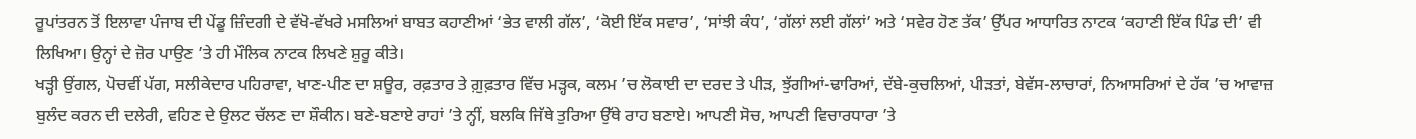ਰੂਪਾਂਤਰਨ ਤੋਂ ਇਲਾਵਾ ਪੰਜਾਬ ਦੀ ਪੇਂਡੂ ਜ਼ਿੰਦਗੀ ਦੇ ਵੱਖੋ-ਵੱਖਰੇ ਮਸਲਿਆਂ ਬਾਬਤ ਕਹਾਣੀਆਂ ‘ਭੇਤ ਵਾਲੀ ਗੱਲ’, ‘ਕੋਈ ਇੱਕ ਸਵਾਰ’, ‘ਸਾਂਝੀ ਕੰਧ’, ‘ਗੱਲਾਂ ਲਈ ਗੱਲਾਂ’ ਅਤੇ ‘ਸਵੇਰ ਹੋਣ ਤੱਕ’ ਉੱਪਰ ਆਧਾਰਿਤ ਨਾਟਕ ‘ਕਹਾਣੀ ਇੱਕ ਪਿੰਡ ਦੀ’ ਵੀ ਲਿਖਿਆ। ਉਨ੍ਹਾਂ ਦੇ ਜ਼ੋਰ ਪਾਉਣ ’ਤੇ ਹੀ ਮੌਲਿਕ ਨਾਟਕ ਲਿਖਣੇ ਸ਼ੁਰੂ ਕੀਤੇ।
ਖੜ੍ਹੀ ਉਂਗਲ, ਪੋਚਵੀਂ ਪੱਗ, ਸਲੀਕੇਦਾਰ ਪਹਿਰਾਵਾ, ਖਾਣ-ਪੀਣ ਦਾ ਸ਼ਊਰ, ਰਫ਼ਤਾਰ ਤੇ ਗ਼ੁਫ਼ਤਾਰ ਵਿੱਚ ਮੜ੍ਹਕ, ਕਲਮ ’ਚ ਲੋਕਾਈ ਦਾ ਦਰਦ ਤੇ ਪੀੜ, ਝੁੱਗੀਆਂ-ਢਾਰਿਆਂ, ਦੱਬੇ-ਕੁਚਲਿਆਂ, ਪੀੜਤਾਂ, ਬੇਵੱਸ-ਲਾਚਾਰਾਂ, ਨਿਆਸਰਿਆਂ ਦੇ ਹੱਕ ’ਚ ਆਵਾਜ਼ ਬੁਲੰਦ ਕਰਨ ਦੀ ਦਲੇਰੀ, ਵਹਿਣ ਦੇ ਉਲਟ ਚੱਲਣ ਦਾ ਸ਼ੌਕੀਨ। ਬਣੇ-ਬਣਾਏ ਰਾਹਾਂ ’ਤੇ ਨ੍ਹੀਂ, ਬਲਕਿ ਜਿੱਥੇ ਤੁਰਿਆ ਉੱਥੇ ਰਾਹ ਬਣਾਏ। ਆਪਣੀ ਸੋਚ, ਆਪਣੀ ਵਿਚਾਰਧਾਰਾ ’ਤੇ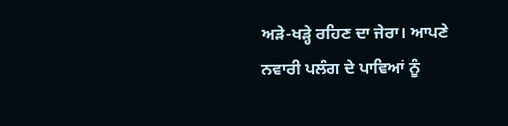ਅੜੇ-ਖੜ੍ਹੇ ਰਹਿਣ ਦਾ ਜੇਰਾ। ਆਪਣੇ ਨਵਾਰੀ ਪਲੰਗ ਦੇ ਪਾਵਿਆਂ ਨੂੰ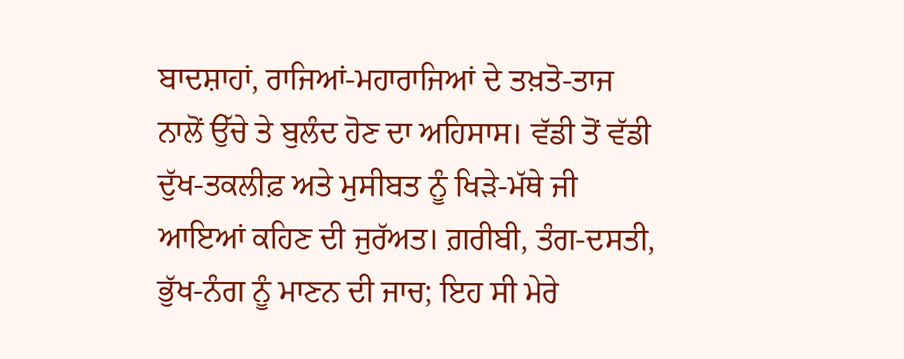ਬਾਦਸ਼ਾਹਾਂ, ਰਾਜਿਆਂ-ਮਹਾਰਾਜਿਆਂ ਦੇ ਤਖ਼ਤੋ-ਤਾਜ ਨਾਲੋਂ ਉੱਚੇ ਤੇ ਬੁਲੰਦ ਹੋਣ ਦਾ ਅਹਿਸਾਸ। ਵੱਡੀ ਤੋਂ ਵੱਡੀ ਦੁੱਖ-ਤਕਲੀਫ਼ ਅਤੇ ਮੁਸੀਬਤ ਨੂੰ ਖਿੜੇ-ਮੱਥੇ ਜੀ ਆਇਆਂ ਕਹਿਣ ਦੀ ਜੁਰੱਅਤ। ਗ਼ਰੀਬੀ, ਤੰਗ-ਦਸਤੀ, ਭੁੱਖ-ਨੰਗ ਨੂੰ ਮਾਣਨ ਦੀ ਜਾਚ; ਇਹ ਸੀ ਮੇਰੇ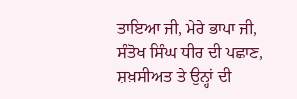ਤਾਇਆ ਜੀ, ਮੇਰੇ ਭਾਪਾ ਜੀ, ਸੰਤੋਖ ਸਿੰਘ ਧੀਰ ਦੀ ਪਛਾਣ, ਸ਼ਖ਼ਸੀਅਤ ਤੇ ਉਨ੍ਹਾਂ ਦੀ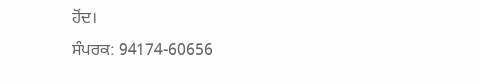ਹੋਂਦ।
ਸੰਪਰਕ: 94174-60656